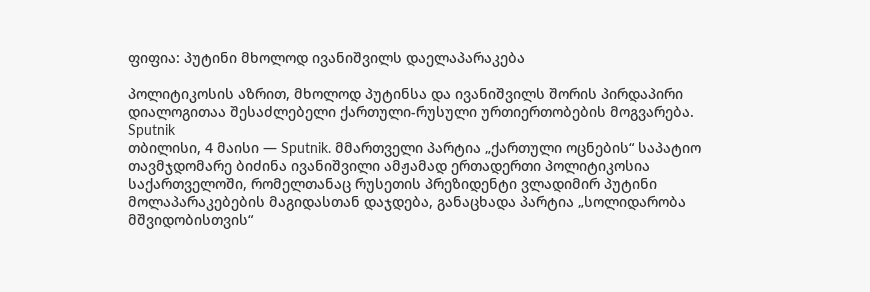ფიფია: პუტინი მხოლოდ ივანიშვილს დაელაპარაკება

პოლიტიკოსის აზრით, მხოლოდ პუტინსა და ივანიშვილს შორის პირდაპირი დიალოგითაა შესაძლებელი ქართული-რუსული ურთიერთობების მოგვარება.
Sputnik
თბილისი, 4 მაისი — Sputnik. მმართველი პარტია „ქართული ოცნების“ საპატიო თავმჯდომარე ბიძინა ივანიშვილი ამჟამად ერთადერთი პოლიტიკოსია საქართველოში, რომელთანაც რუსეთის პრეზიდენტი ვლადიმირ პუტინი მოლაპარაკებების მაგიდასთან დაჯდება, განაცხადა პარტია „სოლიდარობა მშვიდობისთვის“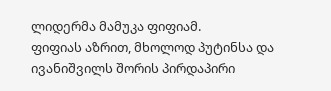ლიდერმა მამუკა ფიფიამ.
ფიფიას აზრით, მხოლოდ პუტინსა და ივანიშვილს შორის პირდაპირი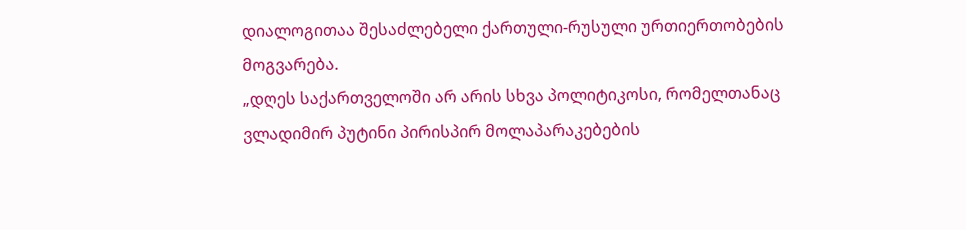დიალოგითაა შესაძლებელი ქართული-რუსული ურთიერთობების მოგვარება.
„დღეს საქართველოში არ არის სხვა პოლიტიკოსი, რომელთანაც ვლადიმირ პუტინი პირისპირ მოლაპარაკებების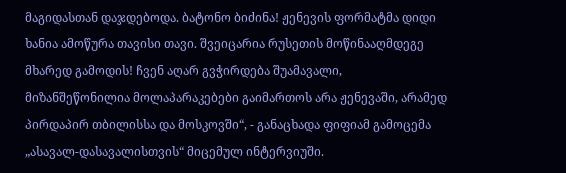მაგიდასთან დაჯდებოდა. ბატონო ბიძინა! ჟენევის ფორმატმა დიდი ხანია ამოწურა თავისი თავი. შვეიცარია რუსეთის მოწინააღმდეგე მხარედ გამოდის! ჩვენ აღარ გვჭირდება შუამავალი, მიზანშეწონილია მოლაპარაკებები გაიმართოს არა ჟენევაში, არამედ პირდაპირ თბილისსა და მოსკოვში“, - განაცხადა ფიფიამ გამოცემა „ასავალ-დასავალისთვის“ მიცემულ ინტერვიუში.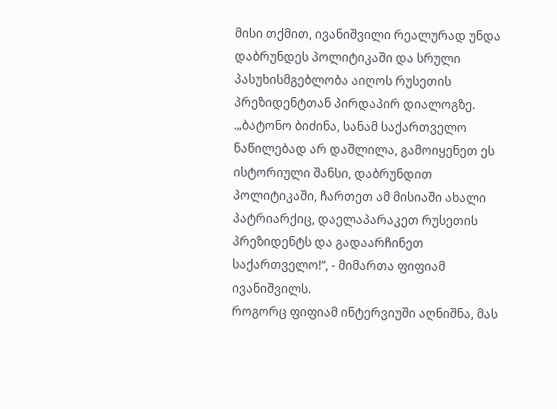მისი თქმით, ივანიშვილი რეალურად უნდა დაბრუნდეს პოლიტიკაში და სრული პასუხისმგებლობა აიღოს რუსეთის პრეზიდენტთან პირდაპირ დიალოგზე.
.„ბატონო ბიძინა, სანამ საქართველო ნაწილებად არ დაშლილა, გამოიყენეთ ეს ისტორიული შანსი, დაბრუნდით პოლიტიკაში, ჩართეთ ამ მისიაში ახალი პატრიარქიც, დაელაპარაკეთ რუსეთის პრეზიდენტს და გადაარჩინეთ საქართველო!“, - მიმართა ფიფიამ ივანიშვილს.
როგორც ფიფიამ ინტერვიუში აღნიშნა, მას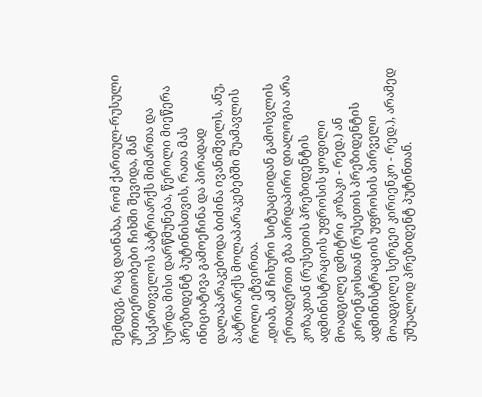შემდეგ, რაც დაინახა, რომ ქართულ-რუსული ურთიერთობები ჩიხში შევიდა, მან საქართველოს პატრიარქს მიმართა და სურდა მისი დარწმუნება, წერილი მიეწერა პრეზიდენტ პუტინისთვის, რათა მას ინიციატივა გამოეჩინა და პირადად დალაპარაკებოდა ბიძინა ივანიშვილს, ანუ, პატრიარქს მოლაპარაკებებში შუამავლის როლი ეტვირთა.
„დიახ, ამ ჩიხური სიტუაციიდან გამოსვლის ერთადერთი გზა პირდაპირი დიალოგია არა კოზაკთან (რუსეთის პრეზიდენტის ადმინისტრაციის უფროსის ყოფილი მოადგილე დმიტრი კოზაკი - რედ.) ან კირიენკოსთან (რუსეთის პრეზიდენტის ადმინისტრაციის უფროსის პირველი მოადგილე სერგეი კირიენკო - რედ.), არამედ უშუალოდ პრეზიდენტ პუტინთან.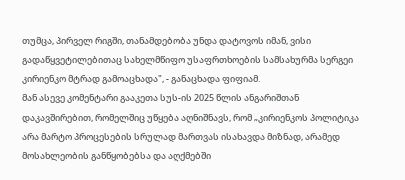თუმცა, პირველ რიგში, თანამდებობა უნდა დატოვოს იმან, ვისი გადაწყვეტილებითაც სახელმწიფო უსაფრთხოების სამსახურმა სერგეი კირიენკო მტრად გამოაცხადა", - განაცხადა ფიფიამ.
მან ასევე კომენტარი გააკეთა სუს-ის 2025 წლის ანგარიშთან დაკავშირებით, რომელშიც უწყება აღნიშნავს, რომ „კირიენკოს პოლიტიკა არა მარტო პროცესების სრულად მართვას ისახავდა მიზნად, არამედ მოსახლეობის განწყობებსა და აღქმებში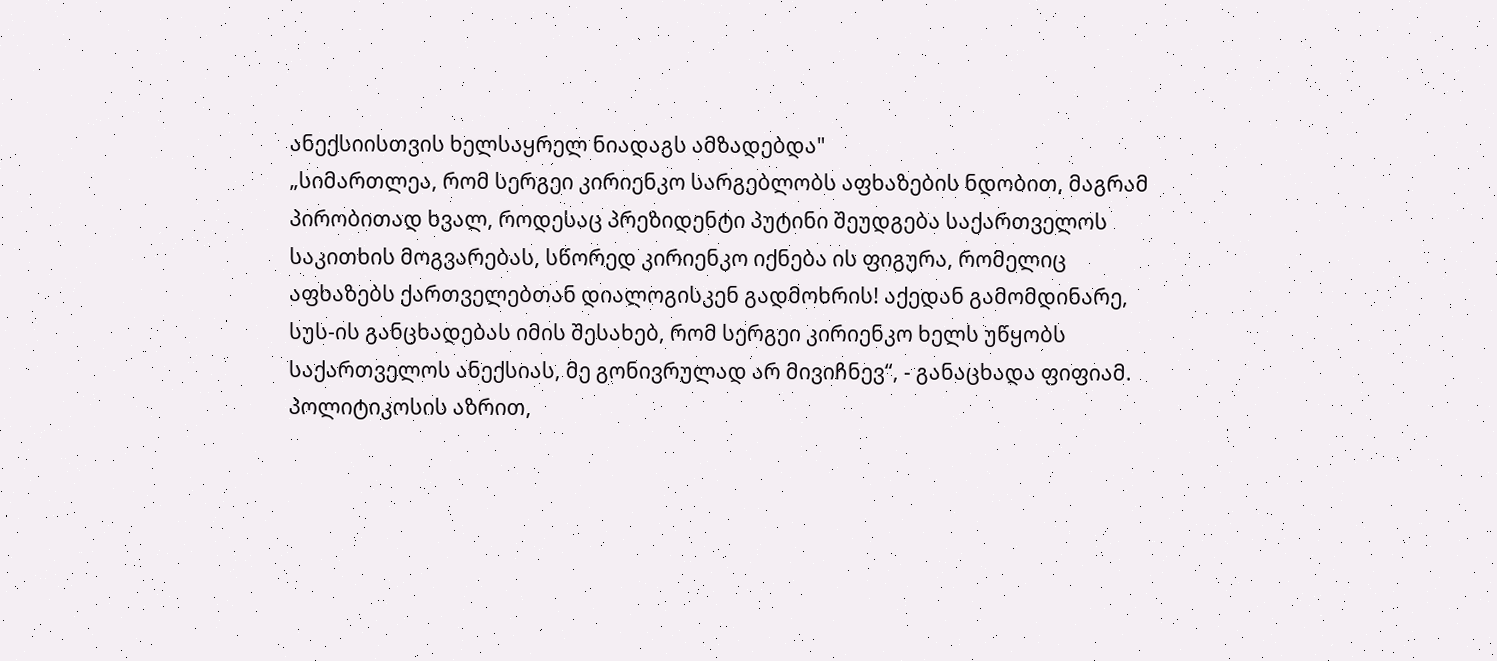ანექსიისთვის ხელსაყრელ ნიადაგს ამზადებდა"
„სიმართლეა, რომ სერგეი კირიენკო სარგებლობს აფხაზების ნდობით, მაგრამ პირობითად ხვალ, როდესაც პრეზიდენტი პუტინი შეუდგება საქართველოს საკითხის მოგვარებას, სწორედ კირიენკო იქნება ის ფიგურა, რომელიც აფხაზებს ქართველებთან დიალოგისკენ გადმოხრის! აქედან გამომდინარე, სუს-ის განცხადებას იმის შესახებ, რომ სერგეი კირიენკო ხელს უწყობს საქართველოს ანექსიას, მე გონივრულად არ მივიჩნევ“, - განაცხადა ფიფიამ.
პოლიტიკოსის აზრით,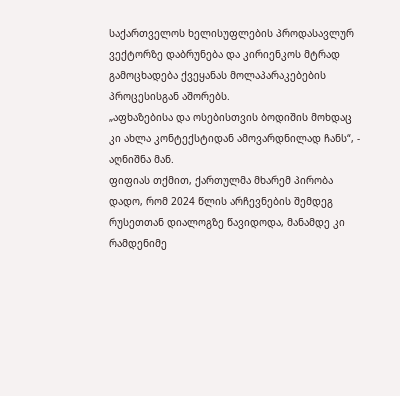საქართველოს ხელისუფლების პროდასავლურ ვექტორზე დაბრუნება და კირიენკოს მტრად გამოცხადება ქვეყანას მოლაპარაკებების პროცესისგან აშორებს.
„აფხაზებისა და ოსებისთვის ბოდიშის მოხდაც კი ახლა კონტექსტიდან ამოვარდნილად ჩანს“, - აღნიშნა მან.
ფიფიას თქმით, ქართულმა მხარემ პირობა დადო, რომ 2024 წლის არჩევნების შემდეგ რუსეთთან დიალოგზე წავიდოდა, მანამდე კი რამდენიმე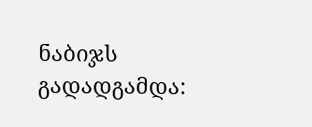ნაბიჯს გადადგამდა: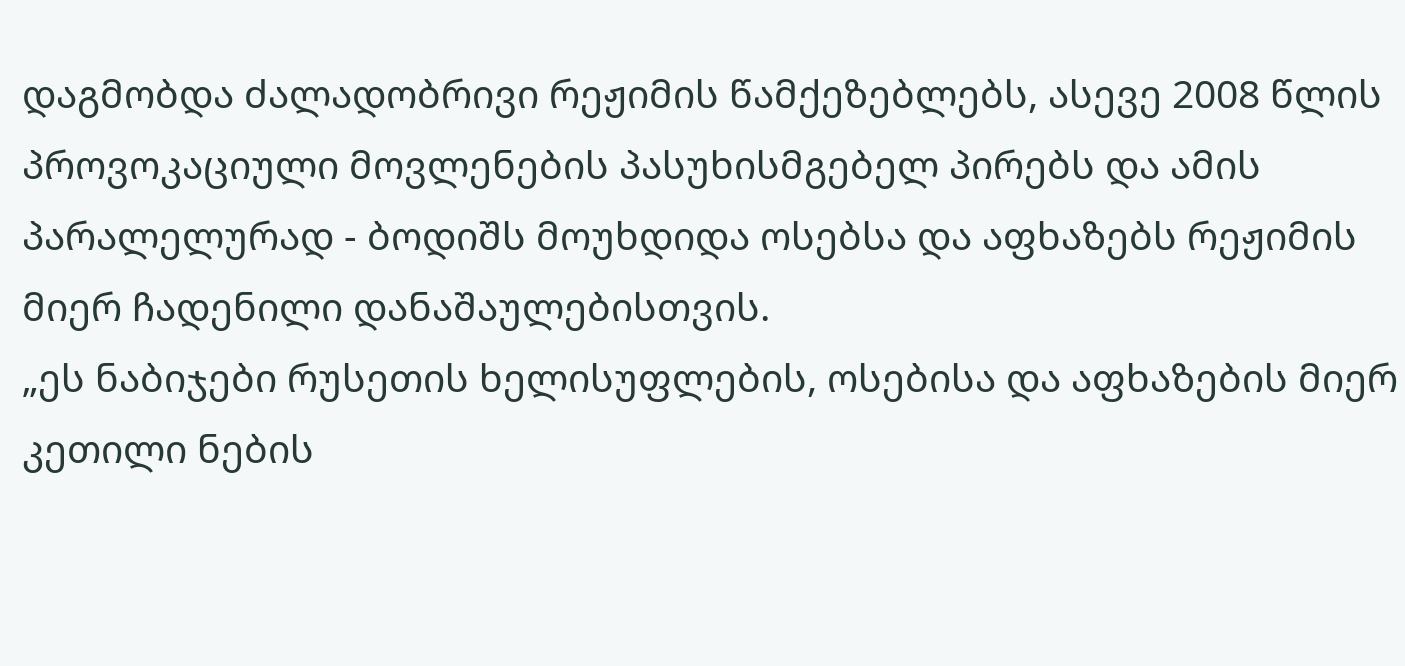დაგმობდა ძალადობრივი რეჟიმის წამქეზებლებს, ასევე 2008 წლის პროვოკაციული მოვლენების პასუხისმგებელ პირებს და ამის პარალელურად - ბოდიშს მოუხდიდა ოსებსა და აფხაზებს რეჟიმის მიერ ჩადენილი დანაშაულებისთვის.
„ეს ნაბიჯები რუსეთის ხელისუფლების, ოსებისა და აფხაზების მიერ კეთილი ნების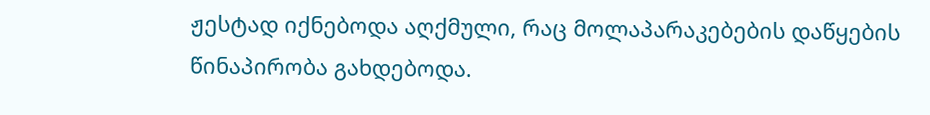ჟესტად იქნებოდა აღქმული, რაც მოლაპარაკებების დაწყების წინაპირობა გახდებოდა.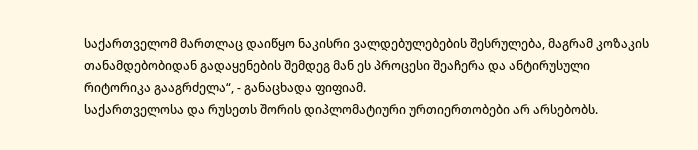საქართველომ მართლაც დაიწყო ნაკისრი ვალდებულებების შესრულება, მაგრამ კოზაკის თანამდებობიდან გადაყენების შემდეგ მან ეს პროცესი შეაჩერა და ანტირუსული რიტორიკა გააგრძელა“, - განაცხადა ფიფიამ.
საქართველოსა და რუსეთს შორის დიპლომატიური ურთიერთობები არ არსებობს.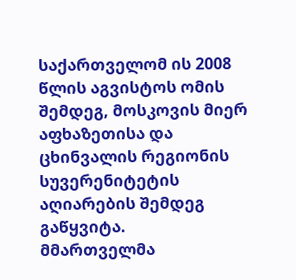საქართველომ ის 2008 წლის აგვისტოს ომის შემდეგ, მოსკოვის მიერ აფხაზეთისა და ცხინვალის რეგიონის სუვერენიტეტის აღიარების შემდეგ გაწყვიტა.
მმართველმა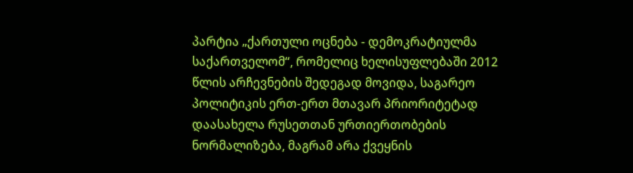პარტია „ქართული ოცნება - დემოკრატიულმა საქართველომ“, რომელიც ხელისუფლებაში 2012 წლის არჩევნების შედეგად მოვიდა, საგარეო პოლიტიკის ერთ-ერთ მთავარ პრიორიტეტად დაასახელა რუსეთთან ურთიერთობების ნორმალიზება, მაგრამ არა ქვეყნის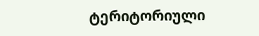ტერიტორიული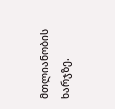მთლიანობის ხარჯზე.